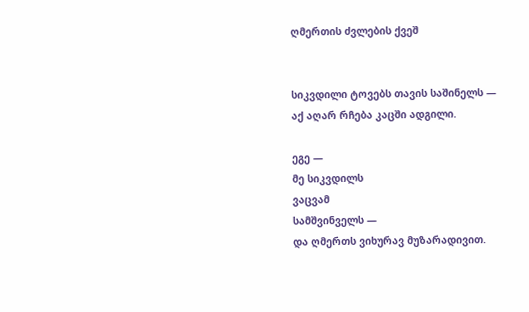ღმერთის ძვლების ქვეშ


სიკვდილი ტოვებს თავის საშინელს —
აქ აღარ რჩება კაცში ადგილი.

ეგე —
მე სიკვდილს
ვაცვამ
სამშვინველს —
და ღმერთს ვიხურავ მუზარადივით.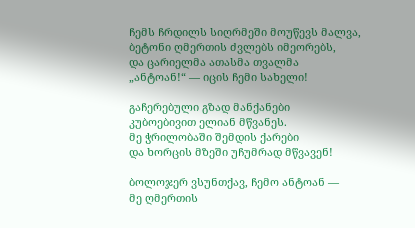ჩემს ჩრდილს სიღრმეში მოუწევს მალვა,
ბეტონი ღმერთის ძვლებს იმეორებს,
და ცარიელმა ათასმა თვალმა
„ანტოან!“ — იცის ჩემი სახელი!

გაჩერებული გზად მანქანები
კუბოებივით ელიან მწვანეს.
მე ჭრილობაში შემდის ქარები
და ხორცის მზეში უჩუმრად მწვავენ!

ბოლოჯერ ვსუნთქავ, ჩემო ანტოან —
მე ღმერთის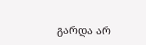გარდა არ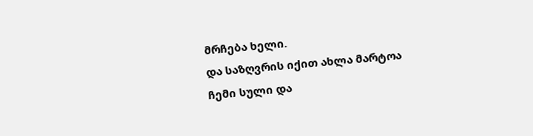მრჩება ხელი.
და საზღვრის იქით ახლა მარტოა
ჩემი სული და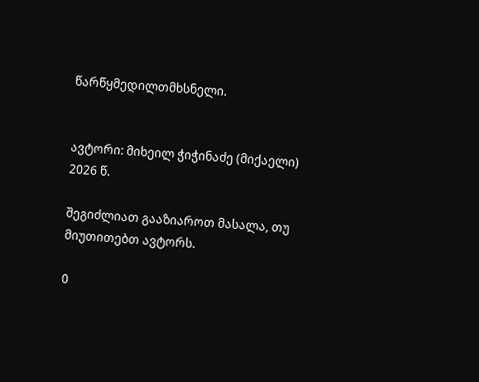წარწყმედილთმხსნელი.


ავტორი: მიხეილ ჭიჭინაძე (მიქაელი)
2026 წ.

შეგიძლიათ გააზიაროთ მასალა, თუ მიუთითებთ ავტორს.

0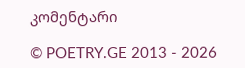კომენტარი

© POETRY.GE 2013 - 2026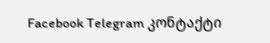Facebook Telegram კონტაქტი